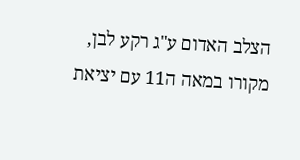הצלב האדום ע"ג רקע לבן, מקורו במאה ה11 עם יציאת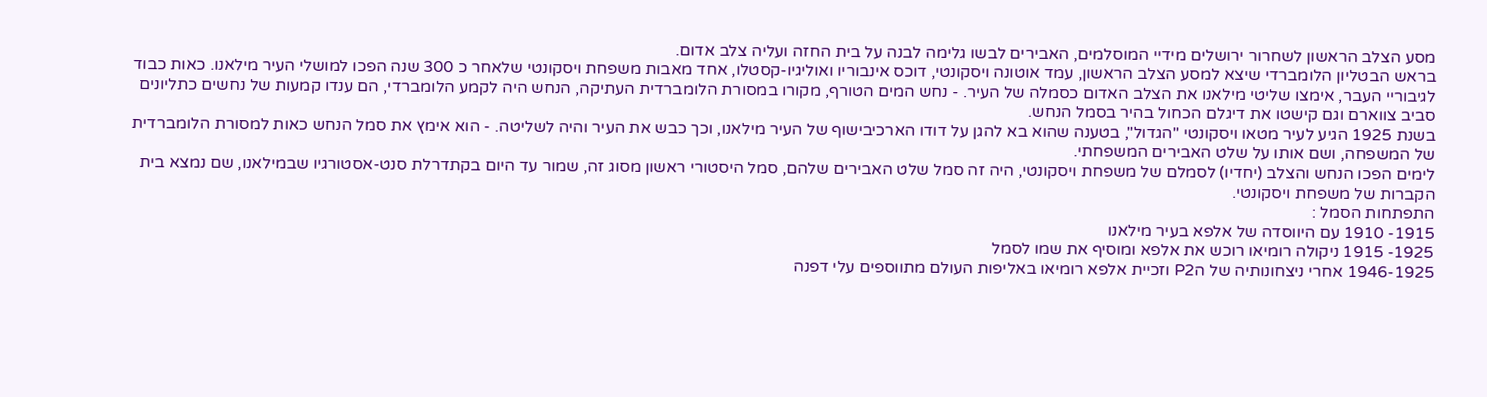מסע הצלב הראשון לשחרור ירושלים מידיי המוסלמים, האבירים לבשו גלימה לבנה על בית החזה ועליה צלב אדום.
בראש הבטליון הלומברדי שיצא למסע הצלב הראשון, עמד אוטונה ויסקונטי, דוכס אינבוריו ואוליגיו-קסטלו, אחד מאבות משפחת ויסקונטי שלאחר כ 300 שנה הפכו למושלי העיר מילאנו. כאות כבוד לגיבוריי העבר, אימצו שליטי מילאנו את הצלב האדום כסמלה של העיר. - נחש המים הטורף, מקורו במסורת הלומברדית העתיקה, הנחש היה לקמע הלומברדי, הם ענדו קמעות של נחשים כתליונים סביב צווארם וגם קישטו את דיגלם הכחול בהיר בסמל הנחש.
בשנת 1925 הגיע לעיר מטאו ויסקונטי "הגדול", בטענה שהוא בא להגן על דודו הארכיבישוף של העיר מילאנו, וכך כבש את העיר והיה לשליטה. - הוא אימץ את סמל הנחש כאות למסורת הלומברדית של המשפחה, ושם אותו על שלט האבירים המשפחתי.
לימים הפכו הנחש והצלב (יחדיו) לסמלם של משפחת ויסקונטי, היה זה סמל שלט האבירים שלהם, סמל היסטורי ראשון מסוג זה, שמור עד היום בקתדרלת סנט-אסטורגיו שבמילאנו, שם נמצא בית הקברות של משפחת ויסקונטי.
התפתחות הסמל :
1915- 1910 עם היווסדה של אלפא בעיר מילאנו
1925- 1915 ניקולה רומיאו רוכש את אלפא ומוסיף את שמו לסמל
1946-1925 אחרי ניצחונותיה של הP2 וזכיית אלפא רומיאו באליפות העולם מתווספים עלי דפנה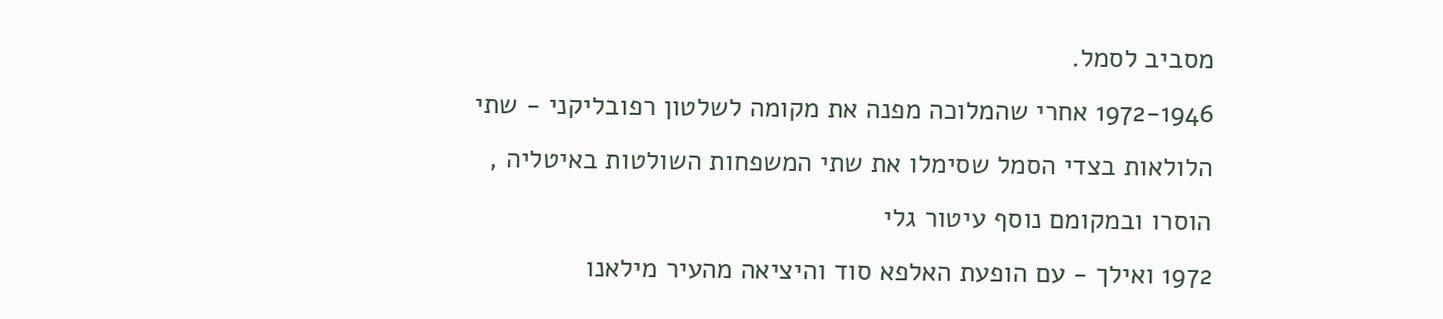מסביב לסמל.
1972-1946 אחרי שהמלוכה מפנה את מקומה לשלטון רפובליקני - שתי הלולאות בצדי הסמל שסימלו את שתי המשפחות השולטות באיטליה , הוסרו ובמקומם נוסף עיטור גלי
1972 ואילך - עם הופעת האלפא סוד והיציאה מהעיר מילאנו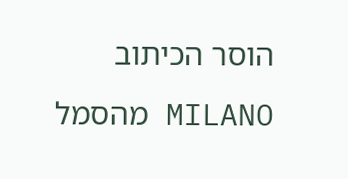הוסר הכיתוב MILANO מהסמל